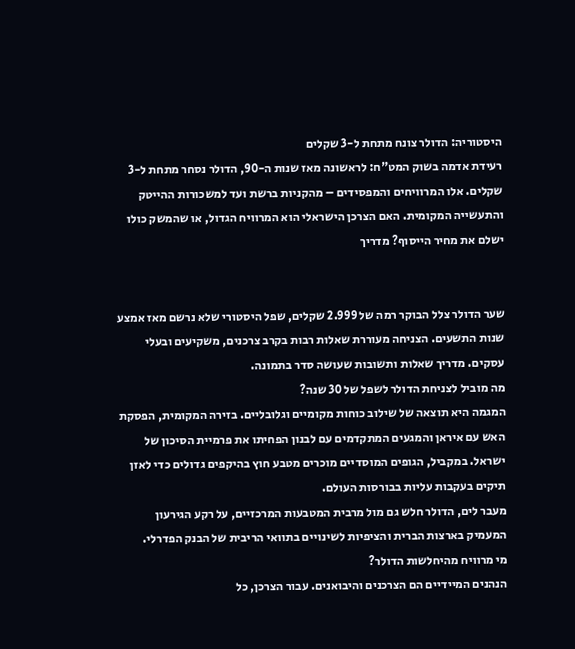היסטוריה: הדולר צונח מתחת ל-3 שקלים
רעידת אדמה בשוק המט"ח: לראשונה מאז שנות ה-90, הדולר נסחר מתחת ל-3 שקלים. אלו המרוויחים והמפסידים – מהקניות ברשת ועד למשכורות ההייטק והתעשייה המקומית. האם הצרכן הישראלי הוא המרוויח הגדול, או שהמשק כולו ישלם את מחיר הייסוף? מדריך


שער הדולר צלל הבוקר רמה של 2.999 שקלים, שפל היסטורי שלא נרשם מאז אמצע שנות התשעים. הצניחה מעוררת שאלות רבות בקרב צרכנים, משקיעים ובעלי עסקים. מדריך שאלות ותשובות שעושה סדר בתמונה.
מה מוביל לצניחת הדולר לשפל של 30 שנה?
המגמה היא תוצאה של שילוב כוחות מקומיים וגלובליים. בזירה המקומית, הפסקת האש עם איראן והמגעים המתקדמים עם לבנון הפחיתו את פרמיית הסיכון של ישראל. במקביל, הגופים המוסדיים מוכרים מטבע חוץ בהיקפים גדולים כדי לאזן תיקים בעקבות עליות בבורסות העולם.
מעבר לים, הדולר חלש גם מול מרבית המטבעות המרכזיים, על רקע הגירעון המעמיק בארצות הברית והציפיות לשינויים בתוואי הריבית של הבנק הפדרלי.
מי מרוויח מהיחלשות הדולר?
הנהנים המיידיים הם הצרכנים והיבואנים. עבור הצרכן, כל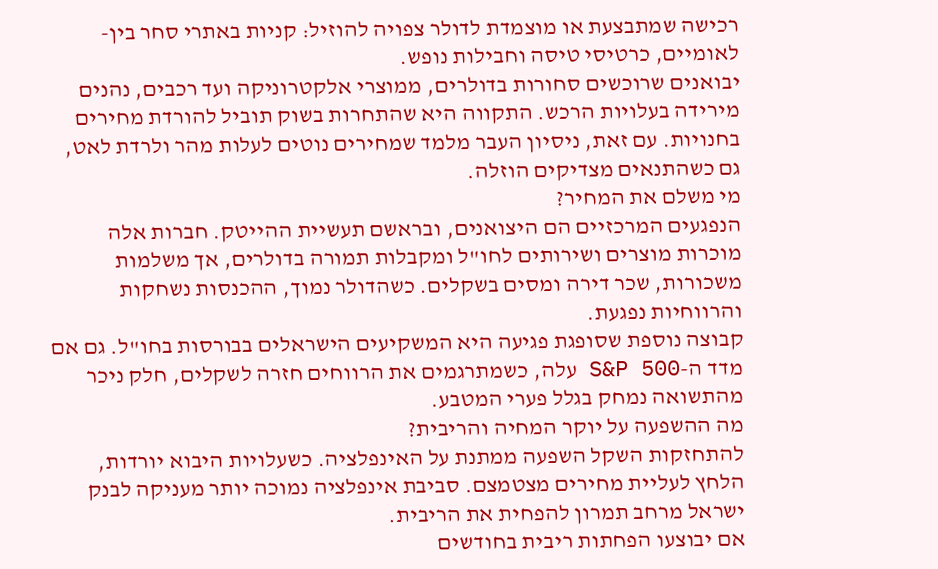רכישה שמתבצעת או מוצמדת לדולר צפויה להוזיל: קניות באתרי סחר בין-לאומיים, כרטיסי טיסה וחבילות נופש.
יבואנים שרוכשים סחורות בדולרים, ממוצרי אלקטרוניקה ועד רכבים, נהנים מירידה בעלויות הרכש. התקווה היא שהתחרות בשוק תוביל להורדת מחירים בחנויות. עם זאת, ניסיון העבר מלמד שמחירים נוטים לעלות מהר ולרדת לאט, גם כשהתנאים מצדיקים הוזלה.
מי משלם את המחיר?
הנפגעים המרכזיים הם היצואנים, ובראשם תעשיית ההייטק. חברות אלה מוכרות מוצרים ושירותים לחו"ל ומקבלות תמורה בדולרים, אך משלמות משכורות, שכר דירה ומסים בשקלים. כשהדולר נמוך, ההכנסות נשחקות והרווחיות נפגעת.
קבוצה נוספת שסופגת פגיעה היא המשקיעים הישראלים בבורסות בחו"ל. גם אם מדד ה-S&P 500 עלה, כשמתרגמים את הרווחים חזרה לשקלים, חלק ניכר מהתשואה נמחק בגלל פערי המטבע.
מה ההשפעה על יוקר המחיה והריבית?
להתחזקות השקל השפעה ממתנת על האינפלציה. כשעלויות היבוא יורדות, הלחץ לעליית מחירים מצטמצם. סביבת אינפלציה נמוכה יותר מעניקה לבנק ישראל מרחב תמרון להפחית את הריבית.
אם יבוצעו הפחתות ריבית בחודשים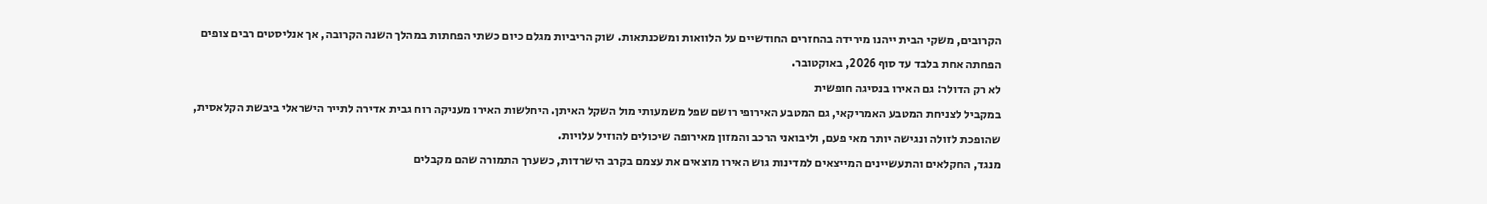הקרובים, משקי הבית ייהנו מירידה בהחזרים החודשיים על הלוואות ומשכנתאות. שוק הריביות מגלם כיום כשתי הפחתות במהלך השנה הקרובה, אך אנליסטים רבים צופים הפחתה אחת בלבד עד סוף 2026, באוקטובר.
לא רק הדולר: גם האירו בנסיגה חופשית
במקביל לצניחת המטבע האמריקאי, גם המטבע האירופי רושם שפל משמעותי מול השקל האיתן. היחלשות האירו מעניקה רוח גבית אדירה לתייר הישראלי ביבשת הקלאסית, שהופכת לזולה ונגישה יותר מאי פעם, וליבואני הרכב והמזון מאירופה שיכולים להוזיל עלויות.
מנגד, החקלאים והתעשיינים המייצאים למדינות גוש האירו מוצאים את עצמם בקרב הישרדות, כשערך התמורה שהם מקבלים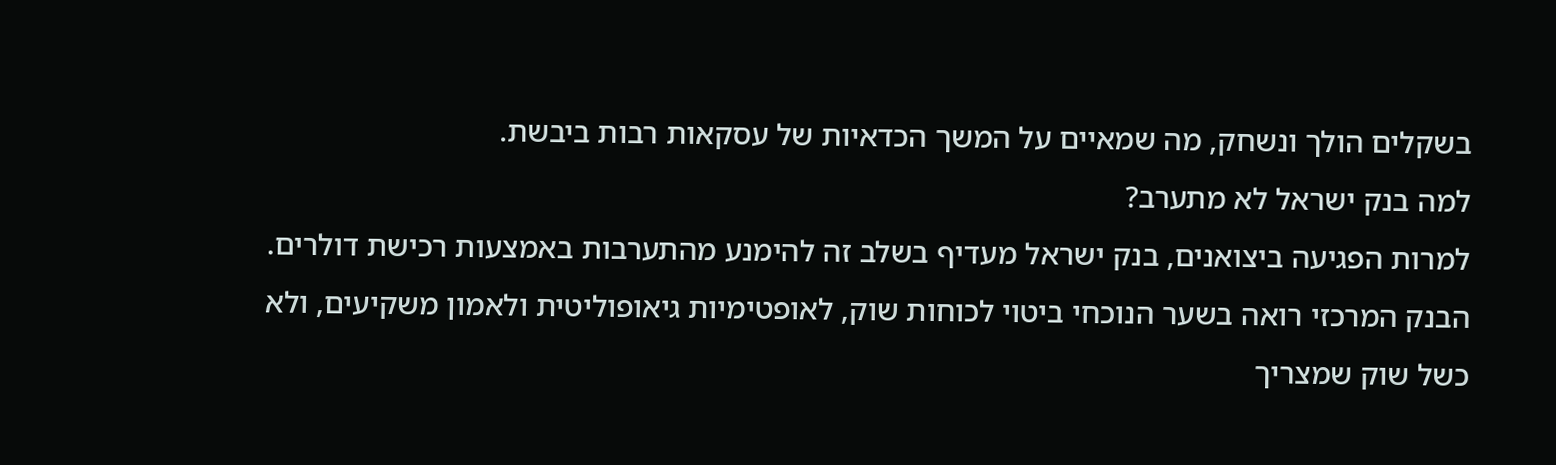בשקלים הולך ונשחק, מה שמאיים על המשך הכדאיות של עסקאות רבות ביבשת.
למה בנק ישראל לא מתערב?
למרות הפגיעה ביצואנים, בנק ישראל מעדיף בשלב זה להימנע מהתערבות באמצעות רכישת דולרים. הבנק המרכזי רואה בשער הנוכחי ביטוי לכוחות שוק, לאופטימיות גיאופוליטית ולאמון משקיעים, ולא כשל שוק שמצריך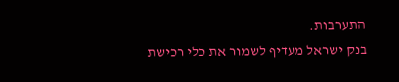התערבות.
בנק ישראל מעדיף לשמור את כלי רכישת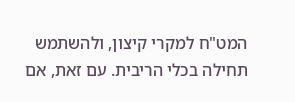המט"ח למקרי קיצון, ולהשתמש תחילה בכלי הריבית. עם זאת, אם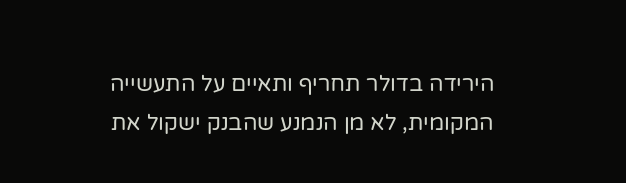הירידה בדולר תחריף ותאיים על התעשייה המקומית, לא מן הנמנע שהבנק ישקול את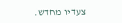צעדיו מחדש.